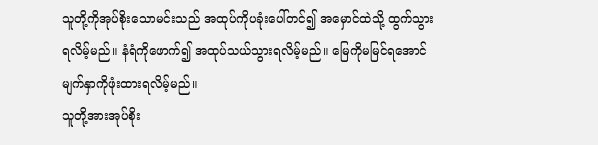သူတို့ကိုအုပ်စိုးသောမင်းသည် အထုပ်ကိုပခုံးပေါ်တင်၍ အမှောင်ထဲသို့ ထွက်သွားရလိမ့်မည်။ နံရံကိုဖောက်၍ အထုပ်သယ်သွားရလိမ့်မည်။ မြေကိုမမြင်ရအောင် မျက်နှာကိုဖုံးထားရလိမ့်မည်။
သူတို့အားအုပ်စိုး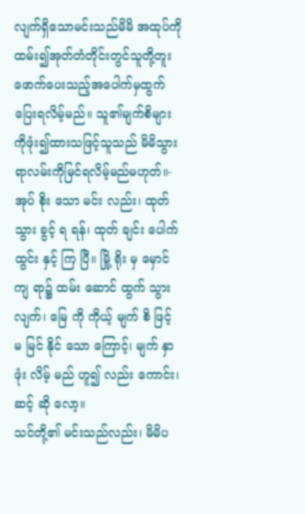လျက်ရှိသောမင်းသည်မိမိ အထုပ်ကိုထမ်း၍အုတ်တံတိုင်းတွင်သူတို့တူး ဖောက်ပေးသည့်အပေါက်မှထွက်ပြေးရလိမ့်မည်။ သူ၏မျက်စိများကိုဖုံး၍ထားသဖြင့်သူသည် မိမိသွားရာလမ်းကိုမြင်ရလိမ့်မည်မဟုတ်။-
အုပ် စိုး သော မင်း လည်း၊ ထုတ် သွား ခွင့် ရ ရန်၊ ထုတ် ချင်း ပေါက် ထွင်း နှင့် ကြ ပြီ။ မြို့ ရိုး မှ မှောင် ကျ ရာ၌ ထမ်း ဆောင် ထွက် သွား လျက်၊ မြေ ကို ကိုယ့် မျက် စိ ဖြင့် မ မြင် နိုင် သော ကြောင့်၊ မျက် နှာ ဖုံး လိမ့် မည် ဟူ၍ လည်း ကောင်း၊ ဆင့် ဆို လော့။
သင်တို့၏ မင်းသည်လည်း၊ မိမိပ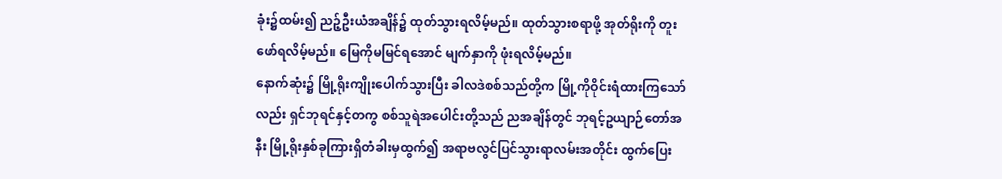ခုံး၌ထမ်း၍ ညဉ့်ဦးယံအချိန်၌ ထုတ်သွားရလိမ့်မည်။ ထုတ်သွားစရာဖို့ အုတ်ရိုးကို တူးဖော်ရလိမ့်မည်။ မြေကိုမမြင်ရအောင် မျက်နှာကို ဖုံးရလိမ့်မည်။
နောက်ဆုံး၌ မြို့ရိုးကျိုးပေါက်သွားပြီး ခါလဒဲစစ်သည်တို့က မြို့ကိုဝိုင်းရံထားကြသော်လည်း ရှင်ဘုရင်နှင့်တကွ စစ်သူရဲအပေါင်းတို့သည် ညအချိန်တွင် ဘုရင့်ဥယျာဉ်တော်အနီး မြို့ရိုးနှစ်ခုကြားရှိတံခါးမှထွက်၍ အရာဗလွင်ပြင်သွားရာလမ်းအတိုင်း ထွက်ပြေး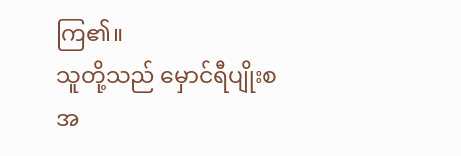ကြ၏။
သူတို့သည် မှောင်ရီပျိုးစအ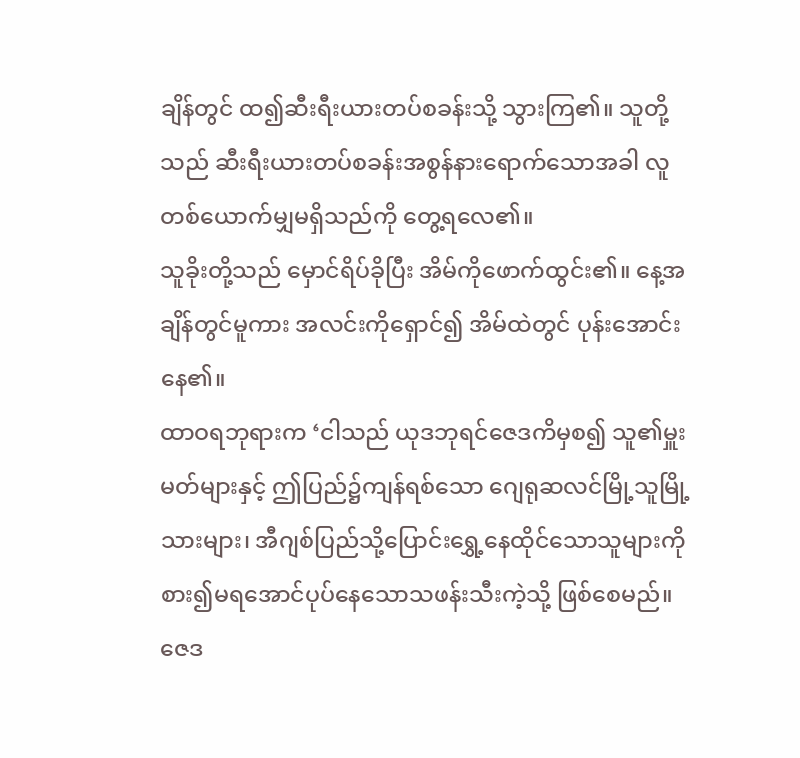ချိန်တွင် ထ၍ဆီးရီးယားတပ်စခန်းသို့ သွားကြ၏။ သူတို့သည် ဆီးရီးယားတပ်စခန်းအစွန်နားရောက်သောအခါ လူတစ်ယောက်မျှမရှိသည်ကို တွေ့ရလေ၏။
သူခိုးတို့သည် မှောင်ရိပ်ခိုပြီး အိမ်ကိုဖောက်ထွင်း၏။ နေ့အချိန်တွင်မူကား အလင်းကိုရှောင်၍ အိမ်ထဲတွင် ပုန်းအောင်းနေ၏။
ထာဝရဘုရားက ‘ငါသည် ယုဒဘုရင်ဇေဒကိမှစ၍ သူ၏မှူးမတ်များနှင့် ဤပြည်၌ကျန်ရစ်သော ဂျေရုဆလင်မြို့သူမြို့သားများ၊ အီဂျစ်ပြည်သို့ပြောင်းရွှေ့နေထိုင်သောသူများကို စား၍မရအောင်ပုပ်နေသောသဖန်းသီးကဲ့သို့ ဖြစ်စေမည်။
ဇေဒ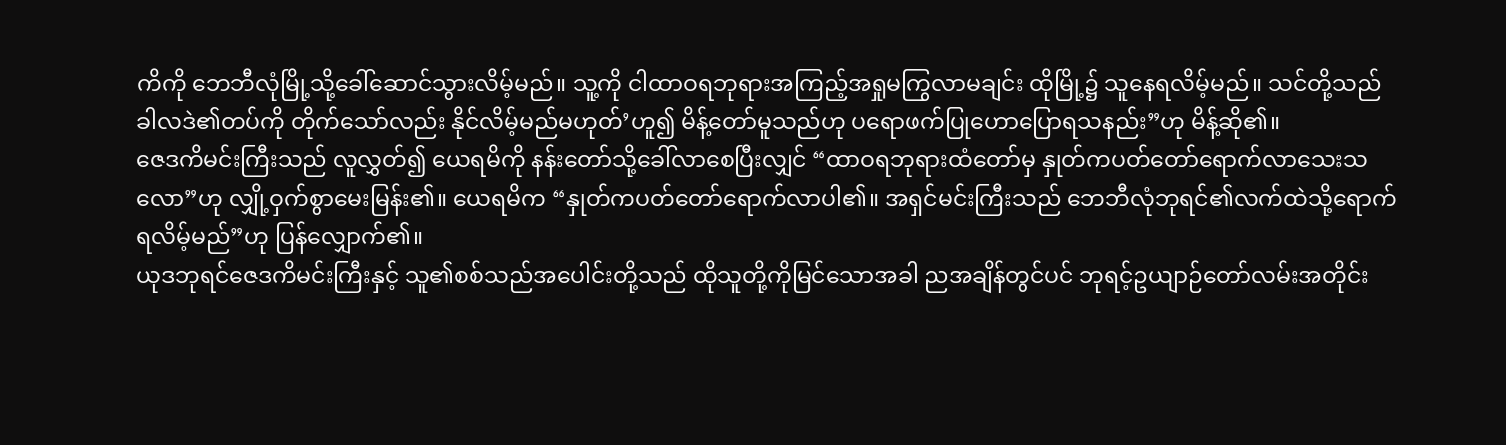ကိကို ဘေဘီလုံမြို့သို့ခေါ်ဆောင်သွားလိမ့်မည်။ သူ့ကို ငါထာဝရဘုရားအကြည့်အရှုမကြွလာမချင်း ထိုမြို့၌ သူနေရလိမ့်မည်။ သင်တို့သည် ခါလဒဲ၏တပ်ကို တိုက်သော်လည်း နိုင်လိမ့်မည်မဟုတ်’ဟူ၍ မိန့်တော်မူသည်ဟု ပရောဖက်ပြုဟောပြောရသနည်း”ဟု မိန့်ဆို၏။
ဇေဒကိမင်းကြီးသည် လူလွှတ်၍ ယေရမိကို နန်းတော်သို့ခေါ်လာစေပြီးလျှင် “ထာဝရဘုရားထံတော်မှ နှုတ်ကပတ်တော်ရောက်လာသေးသလော”ဟု လျှို့ဝှက်စွာမေးမြန်း၏။ ယေရမိက “နှုတ်ကပတ်တော်ရောက်လာပါ၏။ အရှင်မင်းကြီးသည် ဘေဘီလုံဘုရင်၏လက်ထဲသို့ရောက်ရလိမ့်မည်”ဟု ပြန်လျှောက်၏။
ယုဒဘုရင်ဇေဒကိမင်းကြီးနှင့် သူ၏စစ်သည်အပေါင်းတို့သည် ထိုသူတို့ကိုမြင်သောအခါ ညအချိန်တွင်ပင် ဘုရင့်ဥယျာဉ်တော်လမ်းအတိုင်း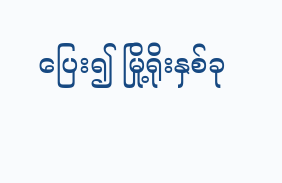ပြေး၍ မြို့ရိုးနှစ်ခု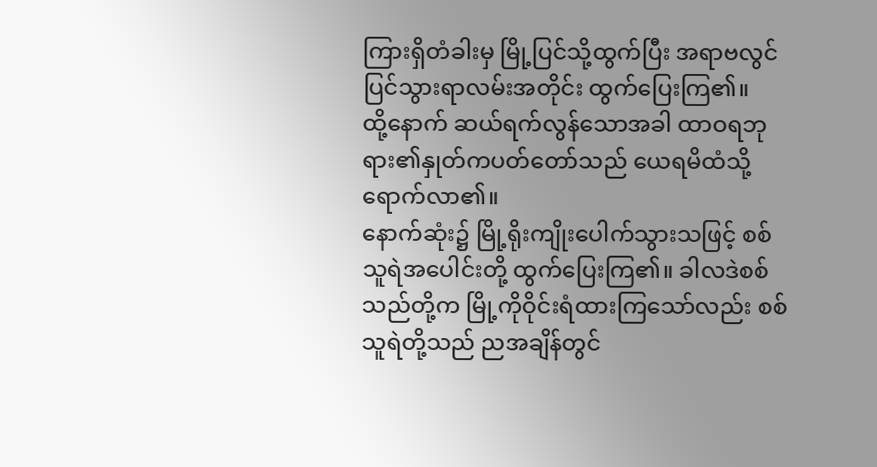ကြားရှိတံခါးမှ မြို့ပြင်သို့ထွက်ပြီး အရာဗလွင်ပြင်သွားရာလမ်းအတိုင်း ထွက်ပြေးကြ၏။
ထို့နောက် ဆယ်ရက်လွန်သောအခါ ထာဝရဘုရား၏နှုတ်ကပတ်တော်သည် ယေရမိထံသို့ ရောက်လာ၏။
နောက်ဆုံး၌ မြို့ရိုးကျိုးပေါက်သွားသဖြင့် စစ်သူရဲအပေါင်းတို့ ထွက်ပြေးကြ၏။ ခါလဒဲစစ်သည်တို့က မြို့ကိုဝိုင်းရံထားကြသော်လည်း စစ်သူရဲတို့သည် ညအချိန်တွင်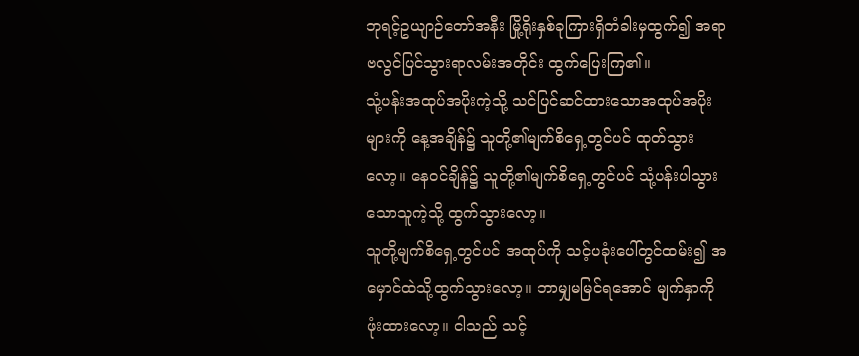ဘုရင့်ဥယျာဉ်တော်အနီး မြို့ရိုးနှစ်ခုကြားရှိတံခါးမှထွက်၍ အရာဗလွင်ပြင်သွားရာလမ်းအတိုင်း ထွက်ပြေးကြ၏။
သုံ့ပန်းအထုပ်အပိုးကဲ့သို့ သင်ပြင်ဆင်ထားသောအထုပ်အပိုးများကို နေ့အချိန်၌ သူတို့၏မျက်စိရှေ့တွင်ပင် ထုတ်သွားလော့။ နေဝင်ချိန်၌ သူတို့၏မျက်စိရှေ့တွင်ပင် သုံ့ပန်းပါသွားသောသူကဲ့သို့ ထွက်သွားလော့။
သူတို့မျက်စိရှေ့တွင်ပင် အထုပ်ကို သင့်ပခုံးပေါ်တွင်ထမ်း၍ အမှောင်ထဲသို့ထွက်သွားလော့။ ဘာမျှမမြင်ရအောင် မျက်နှာကိုဖုံးထားလော့။ ငါသည် သင့်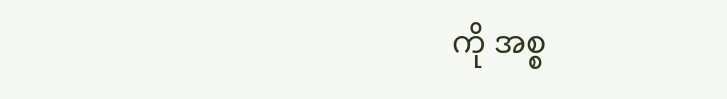ကို အစ္စ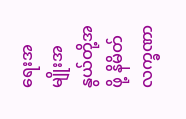ရေးအမျိုးအနွယ်တို့အဖို့ နိမိတ်လက္ခဏာ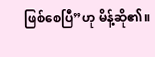ဖြစ်စေပြီ”ဟု မိန့်ဆို၏။